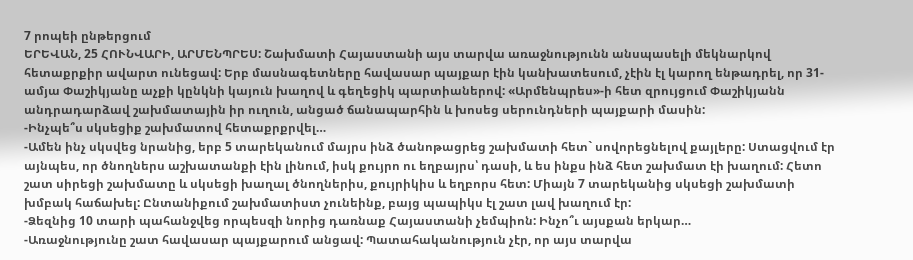7 րոպեի ընթերցում
ԵՐԵՎԱՆ, 25 ՀՈՒՆՎԱՐԻ, ԱՐՄԵՆՊՐԵՍ: Շախմատի Հայաստանի այս տարվա առաջնությունն անսպասելի մեկնարկով հետաքրքիր ավարտ ունեցավ: Երբ մասնագետները հավասար պայքար էին կանխատեսում, չէին էլ կարող ենթադրել, որ 31-ամյա Փաշիկյանը աչքի կընկնի կայուն խաղով և գեղեցիկ պարտիաներով: «Արմենպրես»-ի հետ զրույցում Փաշիկյանն անդրադարձավ շախմատային իր ուղուն, անցած ճանապարհին և խոսեց սերունդների պայքարի մասին:
-Ինչպե՞ս սկսեցիք շախմատով հետաքրքրվել…
-Ամեն ինչ սկսվեց նրանից, երբ 5 տարեկանում մայրս ինձ ծանոթացրեց շախմատի հետ` սովորեցնելով քայլերը: Ստացվում էր այնպես, որ ծնողներս աշխատանքի էին լինում, իսկ քույրո ու եղբայրս՝ դասի, և ես ինքս ինձ հետ շախմատ էի խաղում: Հետո շատ սիրեցի շախմատը և սկսեցի խաղալ ծնողներիս, քույրիկիս և եղբորս հետ: Միայն 7 տարեկանից սկսեցի շախմատի խմբակ հաճախել: Ընտանիքում շախմատիստ չունեինք, բայց պապիկս էլ շատ լավ խաղում էր:
-Ձեզնից 10 տարի պահանջվեց որպեսզի նորից դառնաք Հայաստանի չեմպիոն: Ինչո՞ւ այսքան երկար…
-Առաջնությունը շատ հավասար պայքարում անցավ: Պատահականություն չէր, որ այս տարվա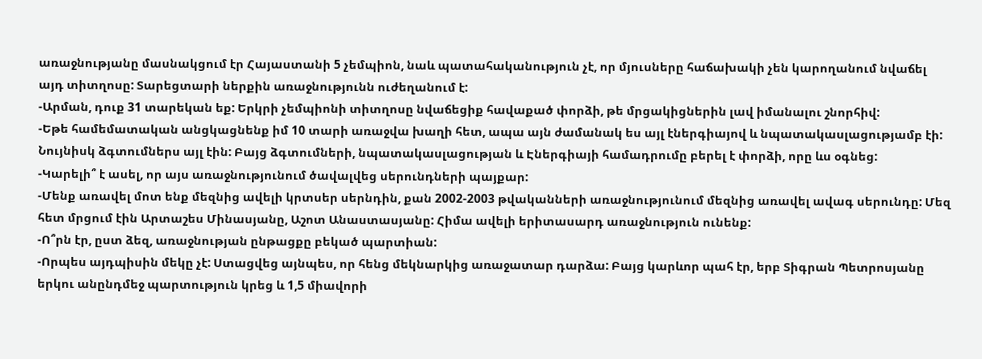առաջնությանը մասնակցում էր Հայաստանի 5 չեմպիոն, նաև պատահականություն չէ, որ մյուսները հաճախակի չեն կարողանում նվաճել այդ տիտղոսը: Տարեցտարի ներքին առաջնությունն ուժեղանում է:
-Արման, դուք 31 տարեկան եք: Երկրի չեմպիոնի տիտղոսը նվաճեցիք հավաքած փորձի, թե մրցակիցներին լավ իմանալու շնորհիվ:
-Եթե համեմատական անցկացնենք իմ 10 տարի առաջվա խաղի հետ, ապա այն ժամանակ ես այլ էներգիայով և նպատակասլացությամբ էի: Նույնիսկ ձգտումներս այլ էին: Բայց ձգտումների, նպատակասլացության և Էներգիայի համադրումը բերել է փորձի, որը ևս օգնեց:
-Կարելի՞ է ասել, որ այս առաջնությունում ծավալվեց սերունդների պայքար:
-Մենք առավել մոտ ենք մեզնից ավելի կրտսեր սերնդին, քան 2002-2003 թվականների առաջնությունում մեզնից առավել ավագ սերունդը: Մեզ հետ մրցում էին Արտաշես Մինասյանը, Աշոտ Անաստասյանը: Հիմա ավելի երիտասարդ առաջնություն ունենք:
-Ո՞րն էր, ըստ ձեզ, առաջնության ընթացքը բեկած պարտիան:
-Որպես այդպիսին մեկը չէ: Ստացվեց այնպես, որ հենց մեկնարկից առաջատար դարձա: Բայց կարևոր պահ էր, երբ Տիգրան Պետրոսյանը երկու անընդմեջ պարտություն կրեց և 1,5 միավորի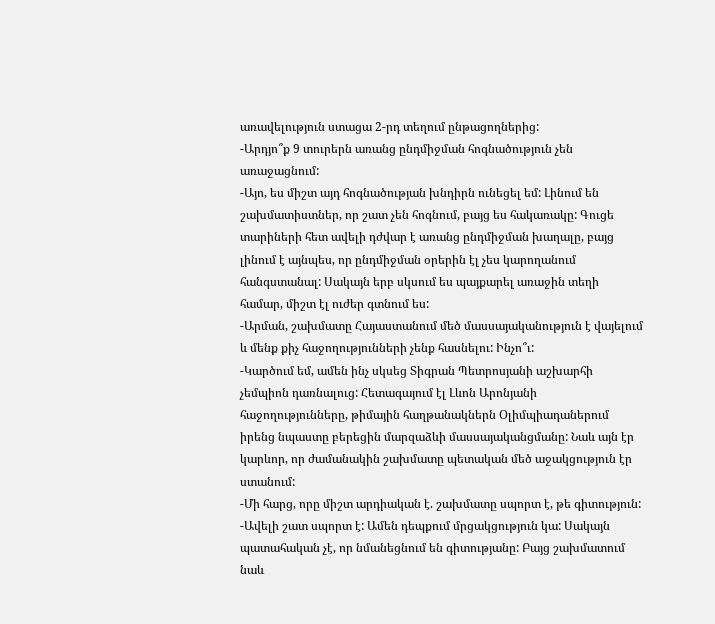առավելություն ստացա 2-րդ տեղում ընթացողներից:
-Արդյո՞ք 9 տուրերն առանց ընդմիջման հոգնածություն չեն առաջացնում:
-Այո, ես միշտ այդ հոգնածության խնդիրն ունեցել եմ: Լինում են շախմատիստներ, որ շատ չեն հոգնում, բայց ես հակառակը: Գուցե տարիների հետ ավելի դժվար է առանց ընդմիջման խաղալը, բայց լինում է այնպես, որ ընդմիջման օրերին էլ չես կարողանում հանգստանալ: Սակայն երբ սկսում ես պայքարել առաջին տեղի համար, միշտ էլ ուժեր գտնում ես:
-Արման, շախմատը Հայաստանում մեծ մասսայականություն է վայելում և մենք քիչ հաջողությունների չենք հասնելու: Ինչո՞ւ:
-Կարծում եմ, ամեն ինչ սկսեց Տիգրան Պետրոսյանի աշխարհի չեմպիոն դառնալուց: Հետագայում էլ Լևոն Արոնյանի հաջողությունները, թիմային հաղթանակներն Օլիմպիադաներում իրենց նպաստը բերեցին մարզաձևի մասսայականցմանը: Նաև այն էր կարևոր, որ ժամանակին շախմատը պետական մեծ աջակցություն էր ստանում:
-Մի հարց, որը միշտ արդիական է. շախմատը սպորտ է, թե գիտություն:
-Ավելի շատ սպորտ է: Ամեն դեպքում մրցակցություն կա: Սակայն պատահական չէ, որ նմանեցնում են գիտությանը: Բայց շախմատում նաև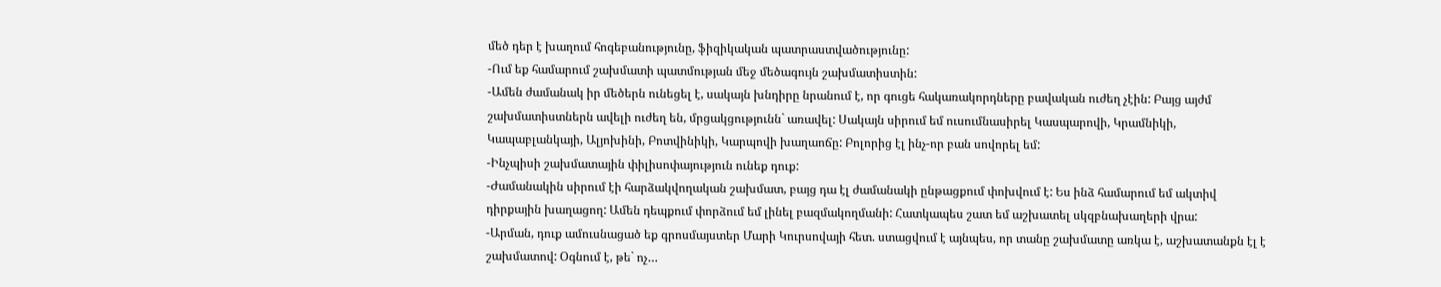մեծ դեր է խաղում հոգեբանությունը, ֆիզիկական պատրաստվածությունը:
-Ում եք համարում շախմատի պատմության մեջ մեծագույն շախմատիստին:
-Ամեն ժամանակ իր մեծերն ունեցել է, սակայն խնդիրը նրանում է, որ գուցե հակառակորդները բավական ուժեղ չէին: Բայց այժմ շախմատիստներն ավելի ուժեղ են, մրցակցությունն` առավել: Սակայն սիրում եմ ուսումնասիրել Կասպարովի, Կրամնիկի, Կապաբլանկայի, Ալյոխինի, Բոտվինիկի, Կարպովի խաղաոճը: Բոլորից էլ ինչ-որ բան սովորել եմ:
-Ինչպիսի շախմատային փիլիսոփայություն ունեք դուք:
-Ժամանակին սիրում էի հարձակվողական շախմատ, բայց դա էլ ժամանակի ընթացքում փոխվում է: Ես ինձ համարում եմ ակտիվ դիրքային խաղացող: Ամեն դեպքում փորձում եմ լինել բազմակողմանի: Հատկապես շատ եմ աշխատել սկզբնախաղերի վրա:
-Արման, դուք ամուսնացած եք գրոսմայստեր Մարի Կուրսովայի հետ. ստացվում է այնպես, որ տանը շախմատը առկա է, աշխատանքն էլ է շախմատով: Օգնում է, թե` ոչ…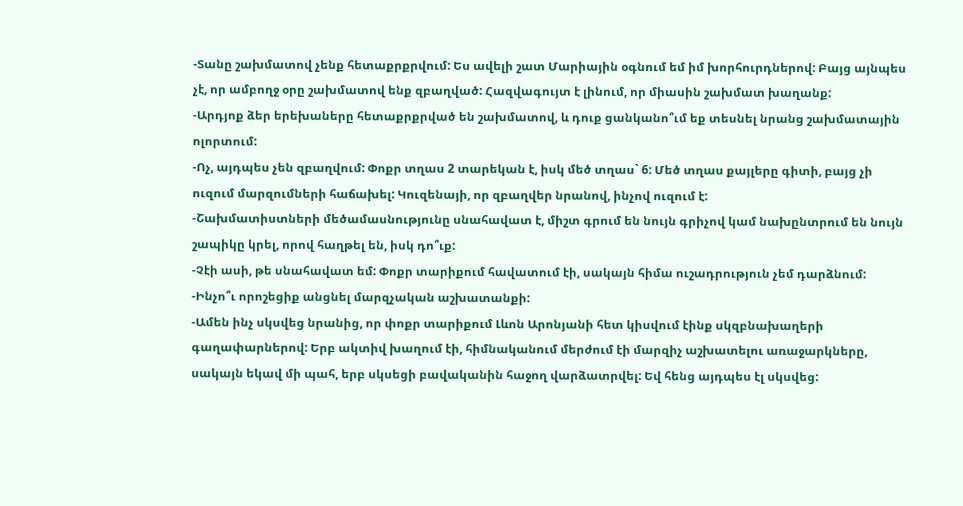-Տանը շախմատով չենք հետաքրքրվում: Ես ավելի շատ Մարիային օգնում եմ իմ խորհուրդներով: Բայց այնպես չէ, որ ամբողջ օրը շախմատով ենք զբաղված: Հազվագույտ է լինում, որ միասին շախմատ խաղանք:
-Արդյոք ձեր երեխաները հետաքրքրված են շախմատով, և դուք ցանկանո՞ւմ եք տեսնել նրանց շախմատային ոլորտում:
-Ոչ, այդպես չեն զբաղվում: Փոքր տղաս 2 տարեկան է, իսկ մեծ տղաս` 6: Մեծ տղաս քայլերը գիտի, բայց չի ուզում մարզումների հաճախել: Կուզենայի, որ զբաղվեր նրանով, ինչով ուզում է:
-Շախմատիստների մեծամասնությունը սնահավատ է, միշտ գրում են նույն գրիչով կամ նախընտրում են նույն շապիկը կրել, որով հաղթել են, իսկ դո՞ւք:
-Չէի ասի, թե սնահավատ եմ: Փոքր տարիքում հավատում էի, սակայն հիմա ուշադրություն չեմ դարձնում:
-Ինչո՞ւ որոշեցիք անցնել մարզչական աշխատանքի:
-Ամեն ինչ սկսվեց նրանից, որ փոքր տարիքում Լևոն Արոնյանի հետ կիսվում էինք սկզբնախաղերի գաղափարներով: Երբ ակտիվ խաղում էի, հիմնականում մերժում էի մարզիչ աշխատելու առաջարկները, սակայն եկավ մի պահ, երբ սկսեցի բավականին հաջող վարձատրվել: Եվ հենց այդպես էլ սկսվեց: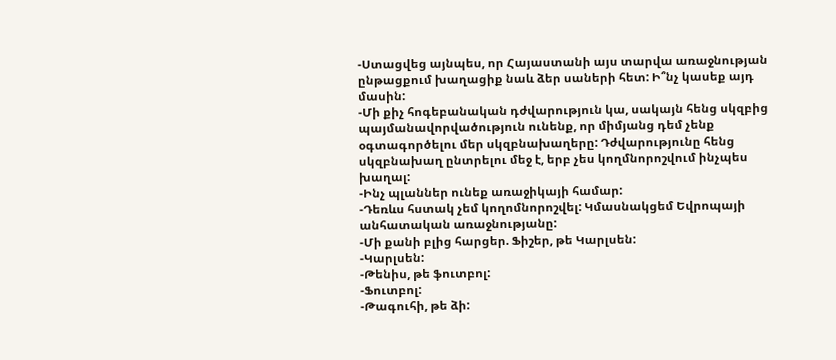-Ստացվեց այնպես, որ Հայաստանի այս տարվա առաջնության ընթացքում խաղացիք նաև ձեր սաների հետ: Ի՞նչ կասեք այդ մասին:
-Մի քիչ հոգեբանական դժվարություն կա, սակայն հենց սկզբից պայմանավորվածություն ունենք, որ միմյանց դեմ չենք օգտագործելու մեր սկզբնախաղերը: Դժվարությունը հենց սկզբնախաղ ընտրելու մեջ է, երբ չես կողմնորոշվում ինչպես խաղալ:
-Ինչ պլաններ ունեք առաջիկայի համար:
-Դեռևս հստակ չեմ կողոմնորոշվել: Կմասնակցեմ Եվրոպայի անհատական առաջնությանը:
-Մի քանի բլից հարցեր. Ֆիշեր, թե Կարլսեն:
-Կարլսեն:
-Թենիս, թե ֆուտբոլ:
-Ֆուտբոլ:
-Թագուհի, թե ձի: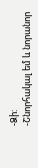-Ձի:
-Շնորհակալ եմ և նորանոր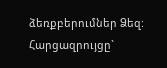ձեռքբերումներ Ձեզ:
Հարցազրույցը`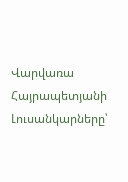Վարվառա Հայրապետյանի
Լուսանկարները՝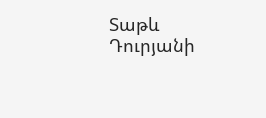Տաթև Դուրյանի